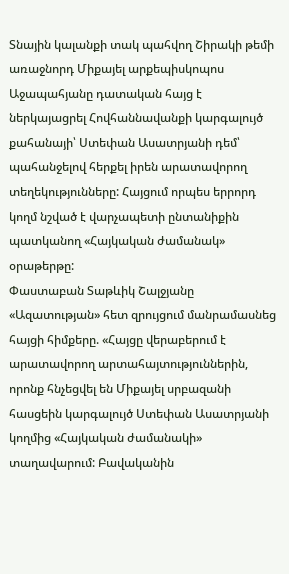Տնային կալանքի տակ պահվող Շիրակի թեմի առաջնորդ Միքայել արքեպիսկոպոս Աջապահյանը դատական հայց է ներկայացրել Հովհաննավանքի կարգալույծ քահանայի՝ Ստեփան Ասատրյանի դեմ՝ պահանջելով հերքել իրեն արատավորող տեղեկությունները: Հայցում որպես երրորդ կողմ նշված է վարչապետի ընտանիքին պատկանող «Հայկական ժամանակ» օրաթերթը:
Փաստաբան Տաթևիկ Շալջյանը «Ազատության» հետ զրույցում մանրամասնեց հայցի հիմքերը. «Հայցը վերաբերում է արատավորող արտահայտություններին, որոնք հնչեցվել են Միքայել սրբազանի հասցեին կարգալույծ Ստեփան Ասատրյանի կողմից «Հայկական ժամանակի» տաղավարում: Բավականին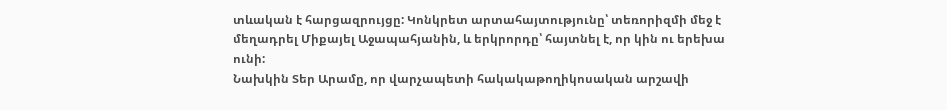տևական է հարցազրույցը: Կոնկրետ արտահայտությունը՝ տեռորիզմի մեջ է մեղադրել Միքայել Աջապահյանին, և երկրորդը՝ հայտնել է, որ կին ու երեխա ունի:
Նախկին Տեր Արամը, որ վարչապետի հակակաթողիկոսական արշավի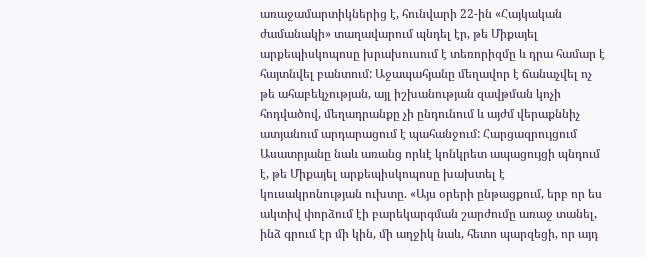առաջամարտիկներից է, հունվարի 22-ին «Հայկական ժամանակի» տաղավարում պնդել էր, թե Միքայել արքեպիսկոպոսը խրախուսում է տեռորիզմը և դրա համար է հայտնվել բանտում: Աջապահյանը մեղավոր է ճանաչվել ոչ թե ահաբեկչության, այլ իշխանության զավթման կոչի հոդվածով, մեղադրանքը չի ընդունում և այժմ վերաքննիչ ատյանում արդարացում է պահանջում: Հարցազրույցում Ասատրյանը նաև առանց որևէ կոնկրետ ապացույցի պնդում է, թե Միքայել արքեպիսկոպոսը խախտել է կուսակրոնության ուխտը. «Այս օրերի ընթացքում, երբ որ ես ակտիվ փորձում էի բարեկարգման շարժումը առաջ տանել, ինձ գրում էր մի կին, մի աղջիկ նաև, հետո պարզեցի, որ այդ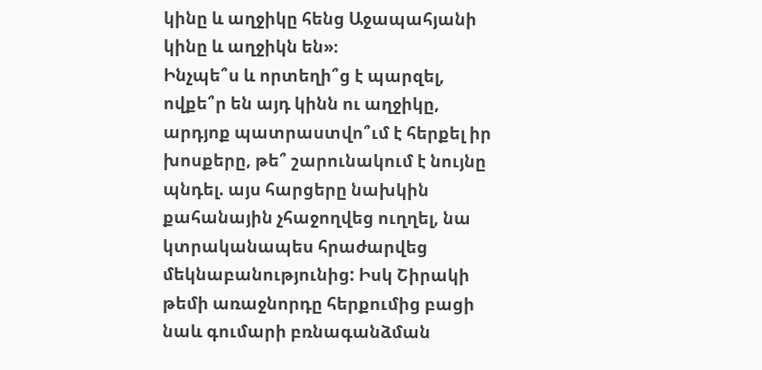կինը և աղջիկը հենց Աջապահյանի կինը և աղջիկն են»։
Ինչպե՞ս և որտեղի՞ց է պարզել, ովքե՞ր են այդ կինն ու աղջիկը, արդյոք պատրաստվո՞ւմ է հերքել իր խոսքերը, թե՞ շարունակում է նույնը պնդել. այս հարցերը նախկին քահանային չհաջողվեց ուղղել, նա կտրականապես հրաժարվեց մեկնաբանությունից: Իսկ Շիրակի թեմի առաջնորդը հերքումից բացի նաև գումարի բռնագանձման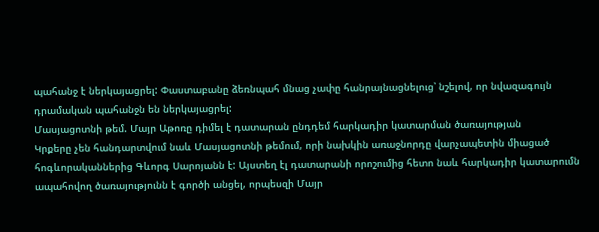պահանջ է ներկայացրել: Փաստաբանը ձեռնպահ մնաց չափը հանրայնացնելուց՝ նշելով, որ նվազագույն դրամական պահանջն են ներկայացրել:
Մասյացոտնի թեմ. Մայր Աթոռը դիմել է դատարան ընդդեմ հարկադիր կատարման ծառայության
Կրքերը չեն հանդարտվում նաև Մասյացոտնի թեմում, որի նախկին առաջնորդը վարչապետին միացած հոգևորականներից Գևորգ Սարոյանն է: Այստեղ էլ դատարանի որոշումից հետո նաև հարկադիր կատարումն ապահովող ծառայությունն է գործի անցել, որպեսզի Մայր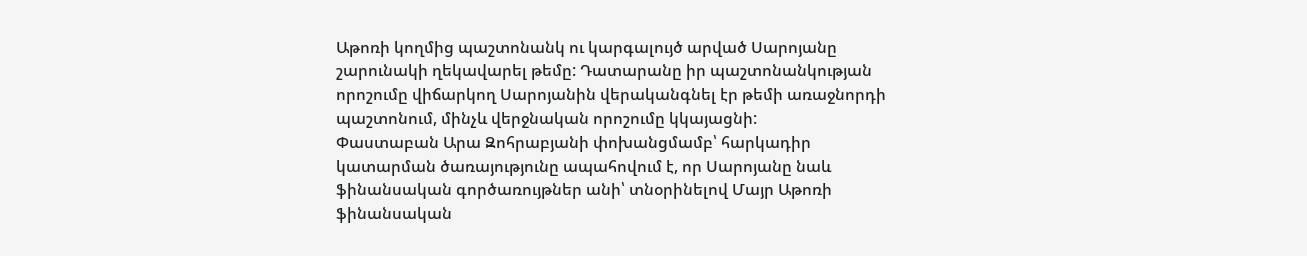Աթոռի կողմից պաշտոնանկ ու կարգալույծ արված Սարոյանը շարունակի ղեկավարել թեմը: Դատարանը իր պաշտոնանկության որոշումը վիճարկող Սարոյանին վերականգնել էր թեմի առաջնորդի պաշտոնում, մինչև վերջնական որոշումը կկայացնի:
Փաստաբան Արա Զոհրաբյանի փոխանցմամբ՝ հարկադիր կատարման ծառայությունը ապահովում է, որ Սարոյանը նաև ֆինանսական գործառույթներ անի՝ տնօրինելով Մայր Աթոռի ֆինանսական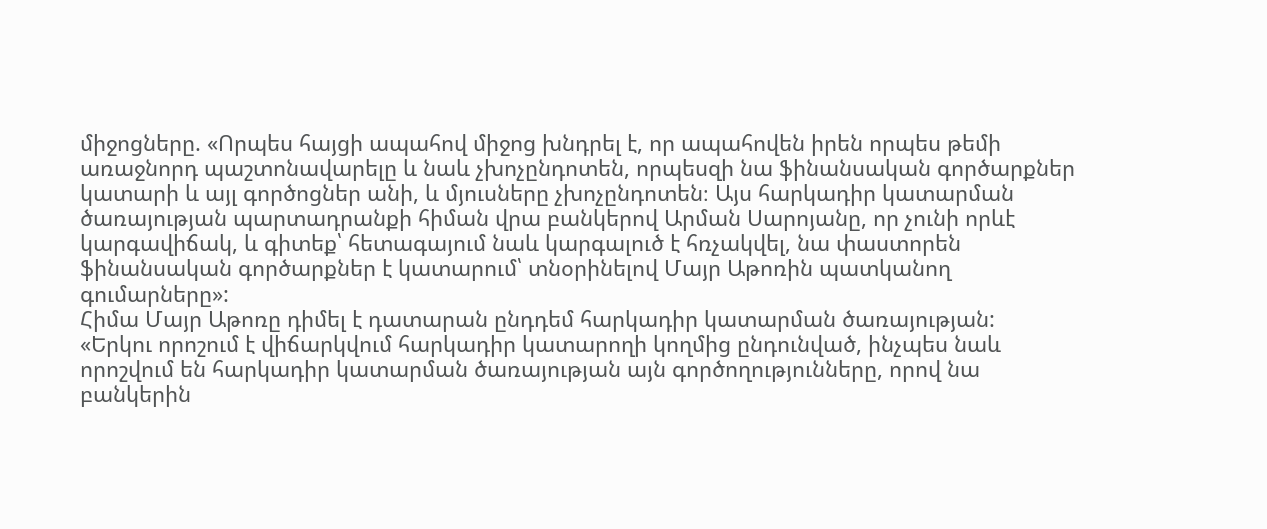միջոցները. «Որպես հայցի ապահով միջոց խնդրել է, որ ապահովեն իրեն որպես թեմի առաջնորդ պաշտոնավարելը և նաև չխոչընդոտեն, որպեսզի նա ֆինանսական գործարքներ կատարի և այլ գործոցներ անի, և մյուսները չխոչընդոտեն։ Այս հարկադիր կատարման ծառայության պարտադրանքի հիման վրա բանկերով Արման Սարոյանը, որ չունի որևէ կարգավիճակ, և գիտեք՝ հետագայում նաև կարգալուծ է հռչակվել, նա փաստորեն ֆինանսական գործարքներ է կատարում՝ տնօրինելով Մայր Աթոռին պատկանող գումարները»:
Հիմա Մայր Աթոռը դիմել է դատարան ընդդեմ հարկադիր կատարման ծառայության:
«Երկու որոշում է վիճարկվում հարկադիր կատարողի կողմից ընդունված, ինչպես նաև որոշվում են հարկադիր կատարման ծառայության այն գործողությունները, որով նա բանկերին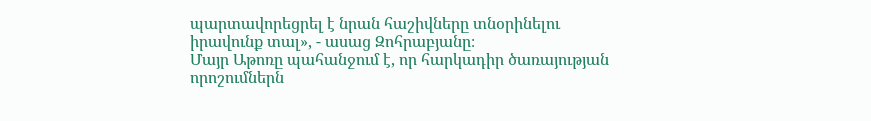պարտավորեցրել է նրան հաշիվները տնօրինելու իրավունք տալ», - ասաց Զոհրաբյանը։
Մայր Աթոռը պահանջում է, որ հարկադիր ծառայության որոշումներն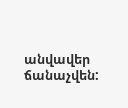անվավեր ճանաչվեն: